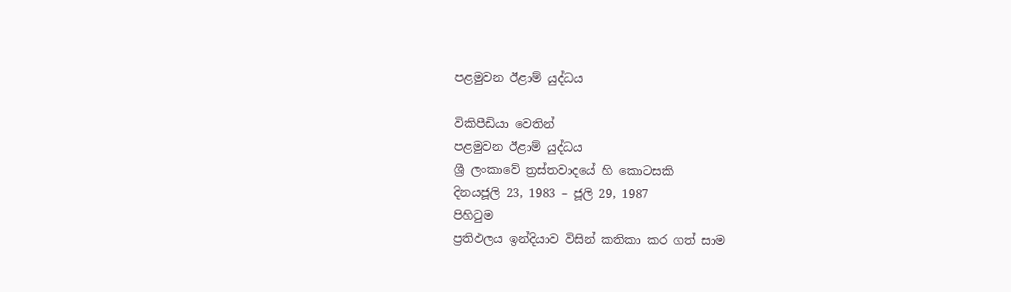පළමුවන ඊළාම් යුද්ධය

විකිපීඩියා වෙතින්
පළමුවන ඊළාම් යුද්ධය
ශ්‍රී ලංකාවේ ත්‍රස්තවාදයේ හි කොටසකි
දිනයජූලි 23, 1983 – ජූලි 29, 1987
පිහිටුම
ප්‍රතිඵලය ඉන්දියාව විසින් කතිකා කර ගත් සාම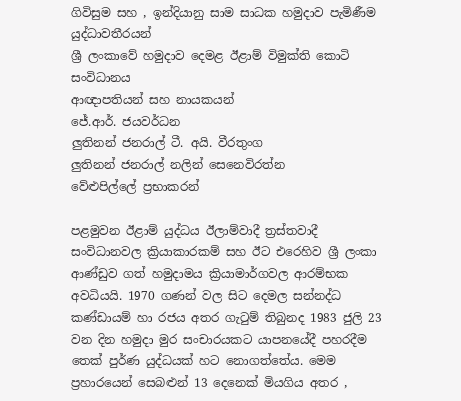ගිවිසුම සහ , ඉන්දියානු සාම සාධක හමුදාව පැමිණීම
යුද්ධාවතීරයන්
ශ්‍රී ලංකාවේ හමුදාව දෙමළ ඊළාම් විමුක්ති කොටි සංවිධානය
ආඥාපතියන් සහ නායකයන්
ජේ.ආර්. ජයවර්ධන
ලුතිනන් ජනරාල් ටී. අයි. වීරතුංග
ලුතිනන් ජනරාල් නලින් සෙනෙවිරත්න
වේළුපිල්ලේ ප්‍රභාකරන්

පළමුවන ඊළාම් යුද්ධය ඊලාම්වාදී ත්‍රස්තවාදී සංවිධානවල ක්‍රියාකාරකම් සහ ඊට එරෙහිව ශ්‍රී ලංකා ආණ්ඩුව ගත් හමුදාමය ක්‍රියාමාර්ගවල ආරම්භක අවධියයි. 1970 ගණන් වල සිට දෙමල සන්නද්ධ කණ්ඩායම් හා රජය අතර ගැටුම් තිබුනද 1983 ජුලි 23 වන දින හමුදා මුර සංචාරයකට යාපනයේදී පහරදීම තෙක් පුර්ණ යුද්ධයක් හට නොගත්තේය. මෙම ප්‍රහාරයෙන් සෙබළුන් 13 දෙනෙක් මියගිය අතර ,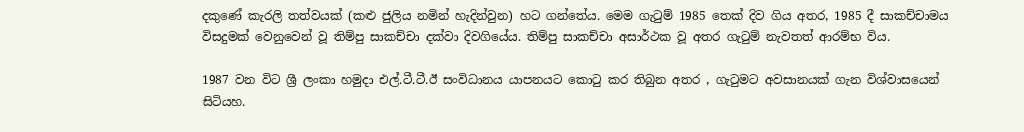දකුණේ කැරලි තත්වයක් (කළු ජුලිය නමින් හැදින්වුන) හට ගන්තේය. මෙම ගැටුම් 1985 තෙක් දිව ගිය අතර, 1985 දී සාකච්චාමය විසදුමක් වෙනුවෙන් වූ තිම්පු සාකච්චා දක්වා දිවගියේය. තිම්පු සාකච්චා අසාර්ථක වූ අතර ගැටුම් නැවතත් ආරම්භ විය.

1987 වන විට ශ්‍රී ලංකා හමුදා එල්.ටී.ටී.ඊ සංවිධානය යාපනයට කොටු කර තිබුන අතර , ගැටුමට අවසානයක් ගැන විශ්වාසයෙන් සිටියහ.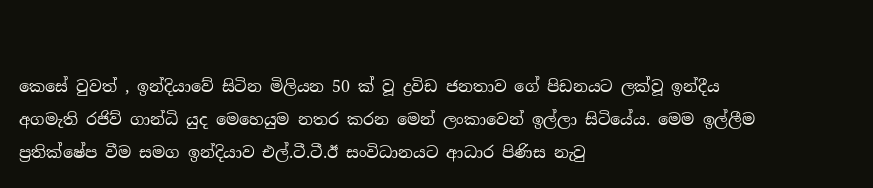කෙසේ වුවත් , ඉන්දියාවේ සිටින මිලියන 50 ක් වූ ද්‍රවිඩ ජනතාව ගේ පිඩනයට ලක්වූ ඉන්දීය අගමැති රජිව් ගාන්ධි යුද මෙහෙයුම නතර කරන මෙන් ලංකාවෙන් ඉල්ලා සිටියේය. මෙම ඉල්ලීම ප්‍රතික්ෂේප වීම සමග ඉන්දියාව එල්.ටී.ටී.ඊ සංවිධානයට ආධාර පිණිස නැවු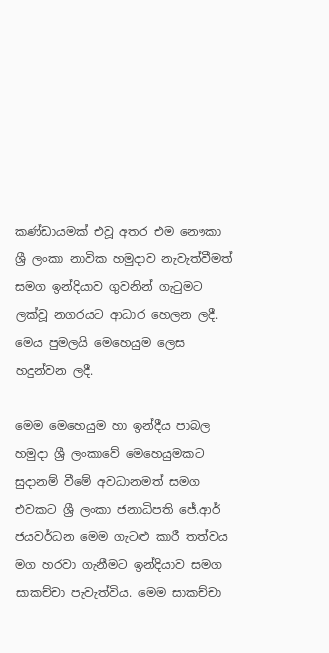කණ්ඩායමක් එවූ අතර එම නෞකා ශ්‍රී ලංකා නාවික හමුදාව නැවැත්වීමත් සමග ඉන්දියාව ගුවනින් ගැටුමට ලක්වූ නගරයට ආධාර හෙලන ලදී. මෙය පුමලයි මෙහෙයුම ලෙස හදුන්වන ලදී.

මෙම මෙහෙයුම හා ඉන්දීය පාබල හමුදා ශ්‍රී ලංකාවේ මෙහෙයුමකට සුදානම් වීමේ අවධානමත් සමග එවකට ශ්‍රී ලංකා ජනාධිපති ජේ.ආර් ජයවර්ධන මෙම ගැටළු කාරී තත්වය මග හරවා ගැනීමට ඉන්දියාව සමග සාකච්චා පැවැත්විය. මෙම සාකච්චා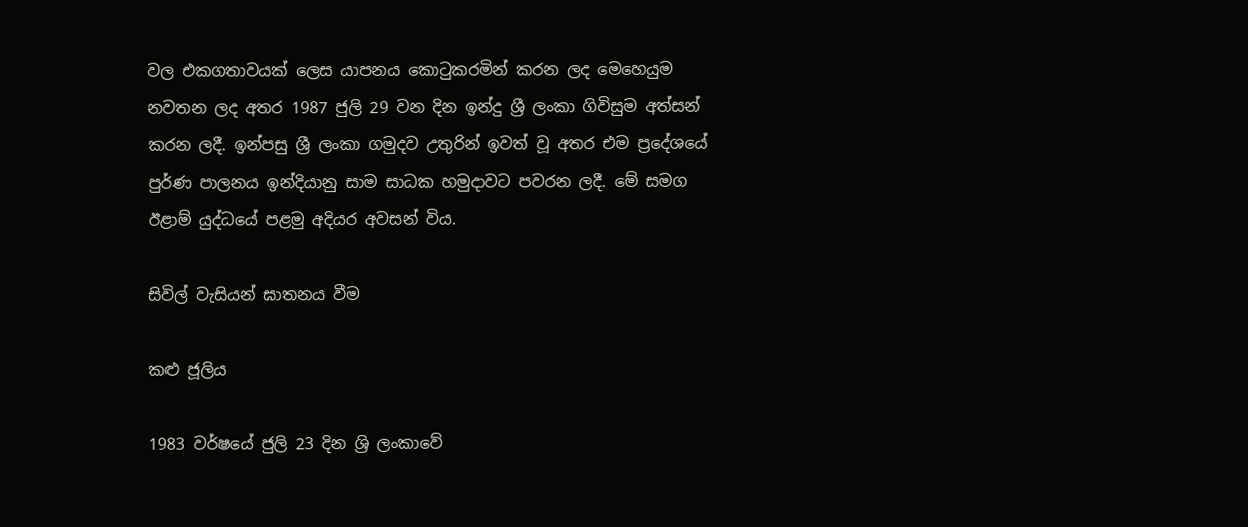වල එකගතාවයක් ලෙස යාපනය කොටුකරමින් කරන ලද මෙහෙයුම නවතන ලද අතර 1987 ජුලි 29 වන දින ඉන්දු ශ්‍රී ලංකා ගිවිසුම අත්සන් කරන ලදී. ඉන්පසු ශ්‍රී ලංකා ගමුදව උතුරින් ඉවත් වූ අතර එම ප්‍රදේශයේ පුර්ණ පාලනය ඉන්දියානු සාම සාධක හමුදාවට පවරන ලදී. මේ සමග ඊළාම් යුද්ධයේ පළමු අදියර අවසන් විය.

සිවිල් වැසියන් ඝාතනය වීම

කළු ජූලිය

1983 වර්ෂයේ ජුලි 23 දින ශ්‍රි ලංකාවේ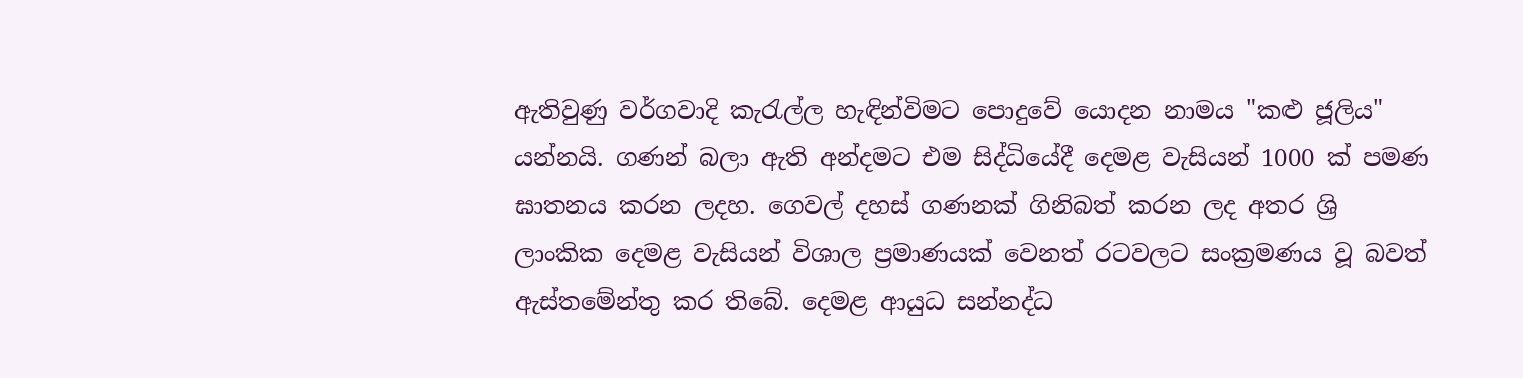ඇතිවුණු වර්ගවාදි කැරැල්ල හැඳින්විමට පොදුවේ යොදන නාමය "කළු ජූලිය" යන්නයි. ගණන් බලා ඇති අන්දමට එම සිද්ධියේදී දෙමළ වැසියන් 1000 ක් පමණ ඝාතනය කරන ලදහ. ගෙවල් දහස් ගණනක් ගිනිබත් කරන ලද අතර ශ්‍රි ලාංකික දෙමළ වැසියන් විශාල ප්‍රමාණයක් වෙනත් රටවලට සංක්‍රමණය වූ බවත් ඇස්තමේන්තු කර තිබේ. දෙමළ ආයුධ සන්නද්ධ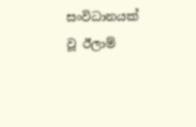සංවිධානයක් වූ ඊලාම්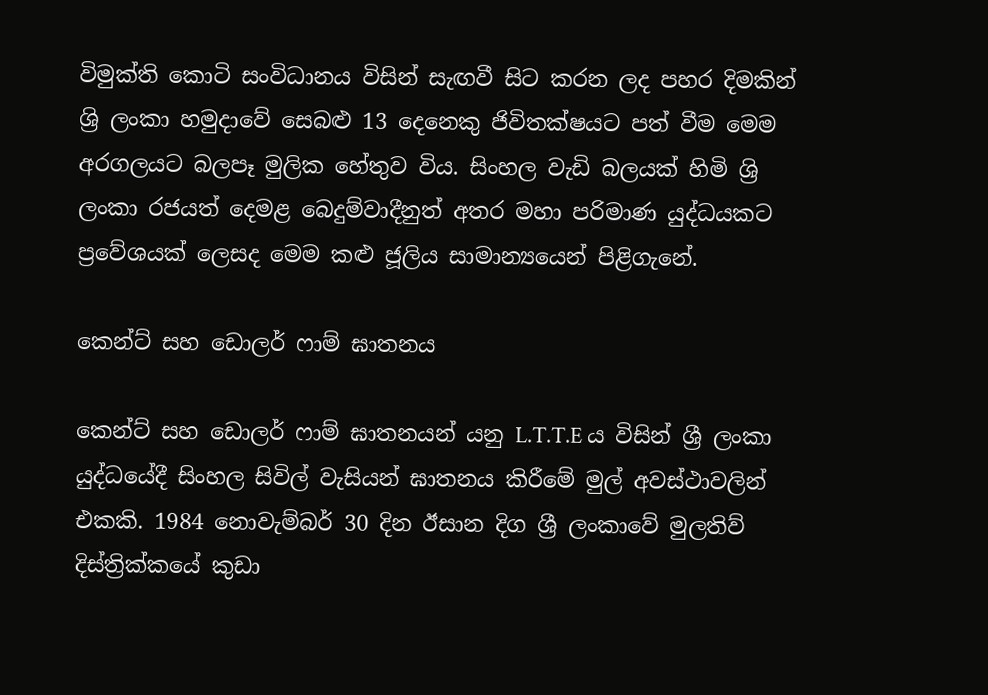විමුක්ති කොටි සංවිධානය විසින් සැඟවී සිට කරන ලද පහර දිමකින් ශ්‍රි ලංකා හමුදාවේ සෙබළු 13 දෙනෙකු ජිවිතක්ෂයට පත් වීම මෙම අරගලයට බලපෑ මුලික හේතුව විය. සිංහල වැඩි බලයක් හිමි ශ්‍රි ලංකා රජයත් දෙමළ බෙදුම්වාදීනුත් අතර මහා පරිමාණ යුද්ධයකට ප්‍රවේශයක් ලෙසද මෙම කළු ජූලිය සාමාන්‍යයෙන් පිළිගැනේ.

කෙන්ට් සහ ඩොලර් ෆාම් ඝාතනය

කෙන්ට් සහ ඩොලර් ෆාම් ඝාතනයන් යනු L.T.T.E ය විසින් ශ්‍රී ලංකා යුද්ධයේදී සිංහල සිවිල් වැසියන් ඝාතනය කිරීමේ මුල් අවස්ථාවලින් එකකි. 1984 නොවැම්බර් 30 දින ඊසාන දිග ශ්‍රී ලංකාවේ මුලතිව් දිස්ත්‍රික්කයේ කුඩා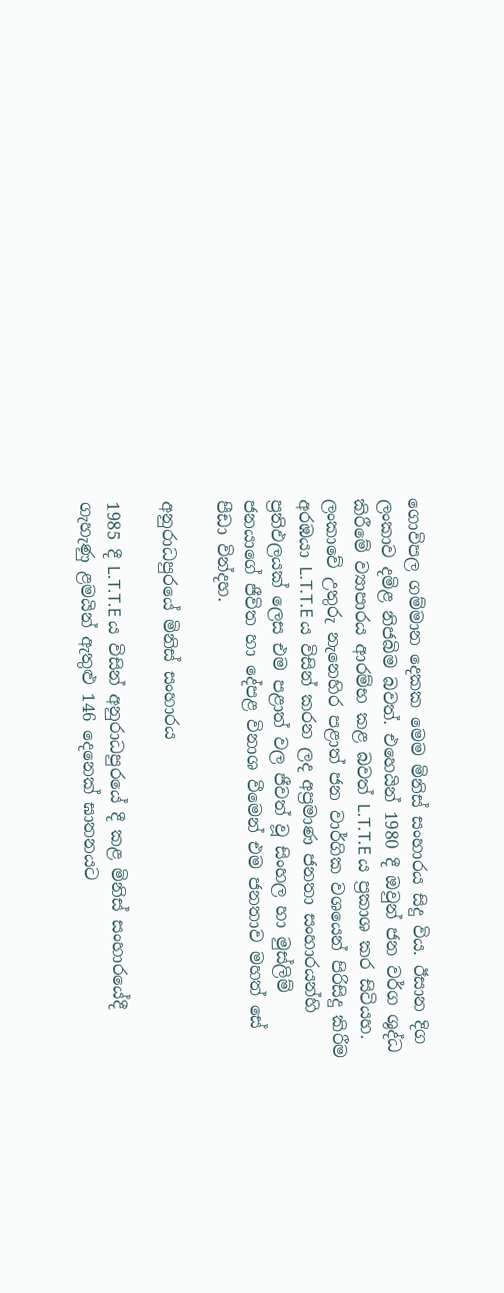ගොවිපල ගම්මාන දෙකක මෙම මිනිස් සංහාරය සිදු විය. ඊසාන දිග ලංකාව දමිළ නිජබිම බවත්. එහෙයින් 1980 දී ඔවුන් ජන වර්ග ශුද්ධ කිරීමේ ව්‍යාපාරය ආරම්භ කළ බවත් L.T.T.E ය ප්‍රකාශ කර සිටියහ. ලංකාවේ උතුරු නැනෙහිර පළාත් ජන වාර්ගික වශයෙන් පිරිසිදු කිරීම අරඹයා L.T.T.E ය විසින් කරන ලද අප්‍රමාණ ජනතා සංහාරයන්හි ප්‍රතිඵලයක් ලෙස එම පළාත් වල ජීවත් වූ සිංහල හා මුස්ලිම් ජනයාගේ ජීවිත හා දේපළ විනාශ වීමෙන් එම ජනතාව මහත් සේ පීඩා වින්දහ.

අනුරාධපුරයේ මිනිස් සංහාරය

1985 දී L.T.T.E ය විසින් අනුරාධපුරයේ දී කළ මිනිස් සංහාරයේදී ගැහැණු ළමයින් ඇතුළු 146 දෙනෙක් ඝාතනයට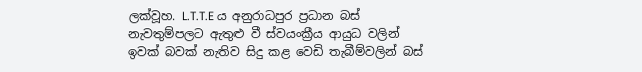ලක්වූහ. L.T.T.E ය අනුරාධපුර ප්‍රධාන බස් නැවතුම්පලට ඇතුළු වී ස්වයංක්‍රීය ආයුධ වලින් ඉවක් බවක් නැතිව සිදු කළ වෙඩි තැබීම්වලින් බස්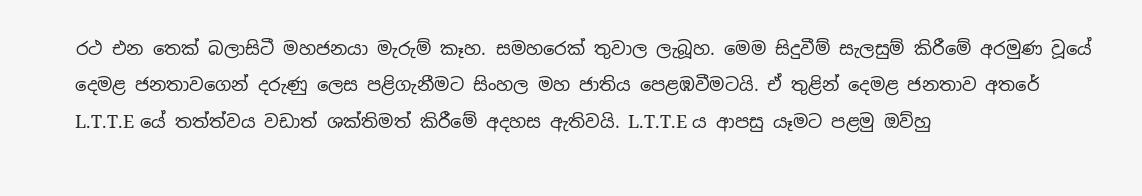රථ එන තෙක් බලාසිටී මහජනයා මැරුම් කෑහ. සමහරෙක් තුවාල ලැබූහ. මෙම සිදුවීම් සැලසුම් කිරීමේ අරමුණ වූයේ දෙමළ ජනතාවගෙන් දරුණු ලෙස පළිගැනීමට සිංහල මහ ජාතිය පෙළඹවීමටයි. ඒ තුළින් දෙමළ ජනතාව අතරේ L.T.T.E යේ තත්ත්වය වඩාත් ශක්තිමත් කිරීමේ අදහස ඇතිවයි. L.T.T.E ය ආපසු යෑමට පළමු ඔව්හු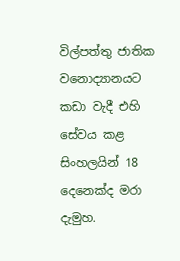විල්පත්තු ජාතික වනොද්‍යානයට කඩා වැදී එහි සේවය කළ සිංහලයින් 18 දෙනෙක්ද මරා දැමුහ.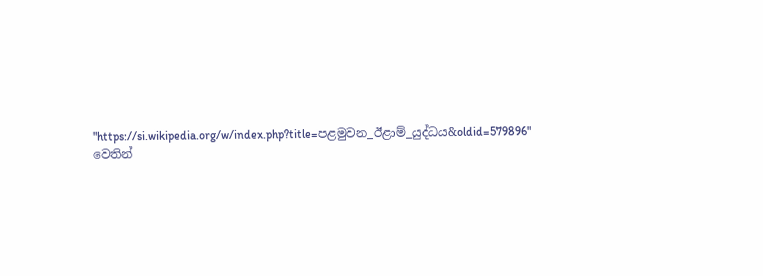"https://si.wikipedia.org/w/index.php?title=පළමුවන_ඊළාම්_යුද්ධය&oldid=579896" වෙතින්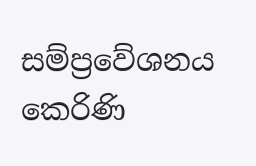සම්ප්‍රවේශනය කෙරිණි